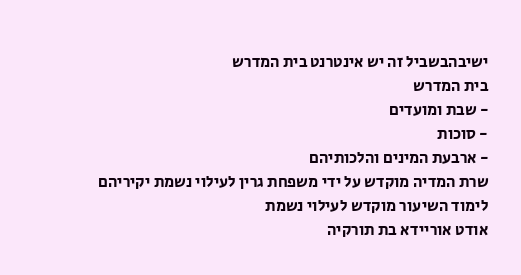ישיבהבשביל זה יש אינטרנט בית המדרש
בית המדרש
- שבת ומועדים
- סוכות
- ארבעת המינים והלכותיהם
שרת המדיה מוקדש על ידי משפחת גרין לעילוי נשמת יקיריהם
לימוד השיעור מוקדש לעילוי נשמת
אודט אוריידא בת תורקיה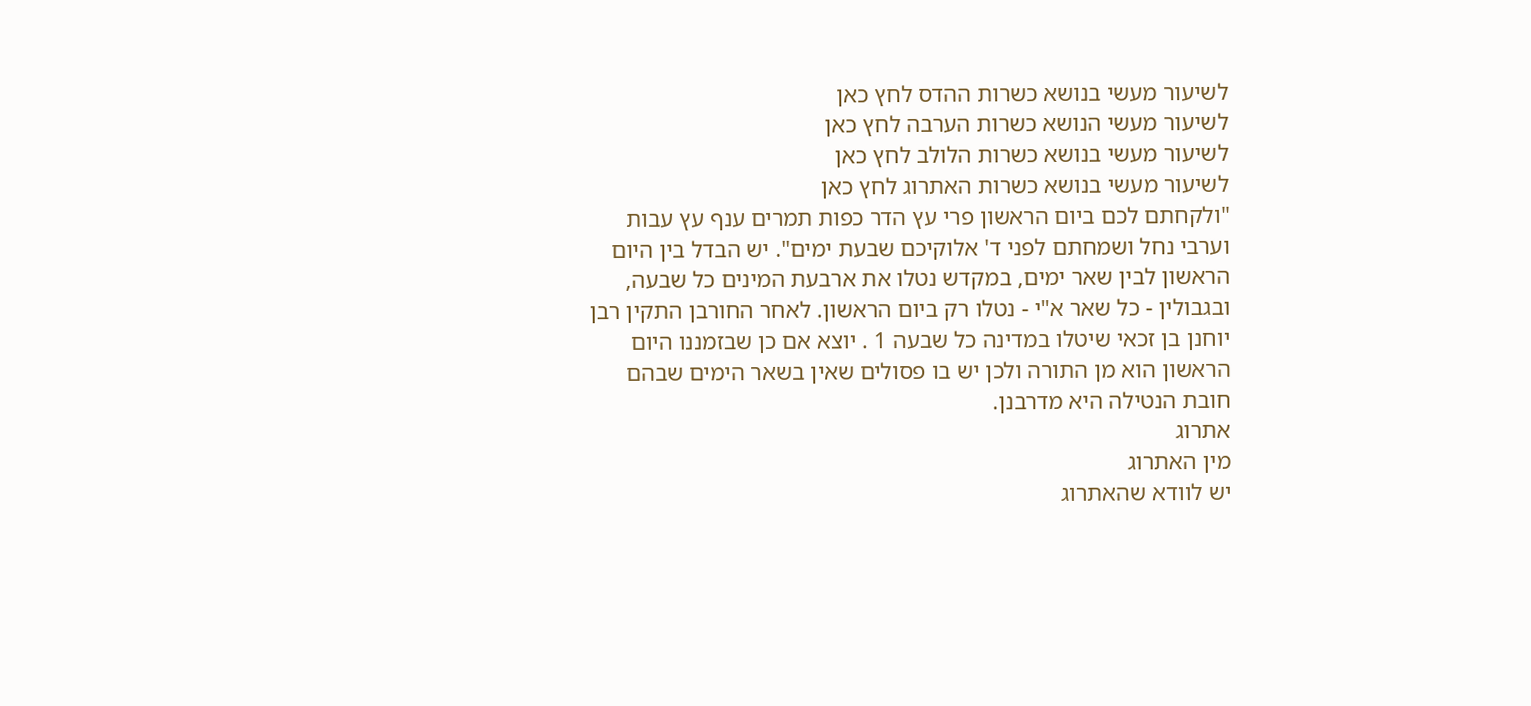לשיעור מעשי בנושא כשרות ההדס לחץ כאן
לשיעור מעשי הנושא כשרות הערבה לחץ כאן
לשיעור מעשי בנושא כשרות הלולב לחץ כאן
לשיעור מעשי בנושא כשרות האתרוג לחץ כאן
"ולקחתם לכם ביום הראשון פרי עץ הדר כפות תמרים ענף עץ עבות וערבי נחל ושמחתם לפני ד' אלוקיכם שבעת ימים". יש הבדל בין היום הראשון לבין שאר ימים, במקדש נטלו את ארבעת המינים כל שבעה, ובגבולין - כל שאר א"י - נטלו רק ביום הראשון. לאחר החורבן התקין רבן יוחנן בן זכאי שיטלו במדינה כל שבעה 1 . יוצא אם כן שבזמננו היום הראשון הוא מן התורה ולכן יש בו פסולים שאין בשאר הימים שבהם חובת הנטילה היא מדרבנן.
אתרוג
מין האתרוג
יש לוודא שהאתרוג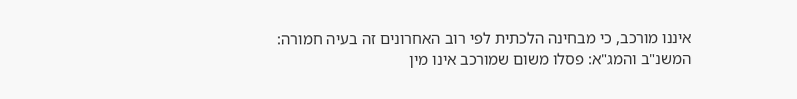איננו מורכב, כי מבחינה הלכתית לפי רוב האחרונים זה בעיה חמורה:
המשנ"ב והמג"א: פסלו משום שמורכב אינו מין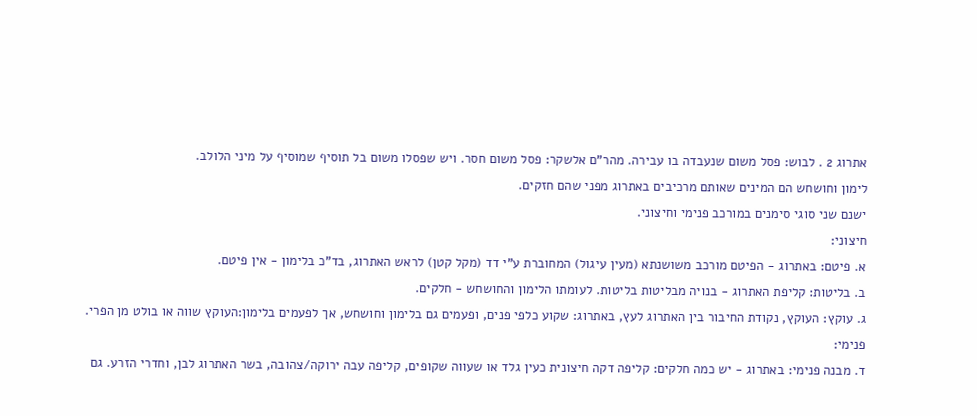אתרוג 2 . לבוש: פסל משום שנעבדה בו עבירה. מהר"ם אלשקר: פסל משום חסר. ויש שפסלו משום בל תוסיף שמוסיף על מיני הלולב.
לימון וחושחש הם המינים שאותם מרכיבים באתרוג מפני שהם חזקים.
ישנם שני סוגי סימנים במורכב פנימי וחיצוני.
חיצוני:
א. פיטם: באתרוג - הפיטם מורכב משושנתא (מעין עיגול) המחוברת ע"י דד (מקל קטן) לראש האתרוג, בד"כ בלימון - אין פיטם.
ב. בליטות: קליפת האתרוג - בנויה מבליטות בליטות. לעומתו הלימון והחושחש - חלקים.
ג. עוקץ: העוקץ, נקודת החיבור בין האתרוג לעץ, באתרוג: שקוע כלפי פנים, ופעמים גם בלימון וחושחש, אך לפעמים בלימון:העוקץ שווה או בולט מן הפרי.
פנימי:
ד. מבנה פנימי: באתרוג - יש כמה חלקים: קליפה דקה חיצונית כעין גלד או שעווה שקופים, קליפה עבה ירוקה/צהובה, בשר האתרוג לבן, וחדרי הזרע. גם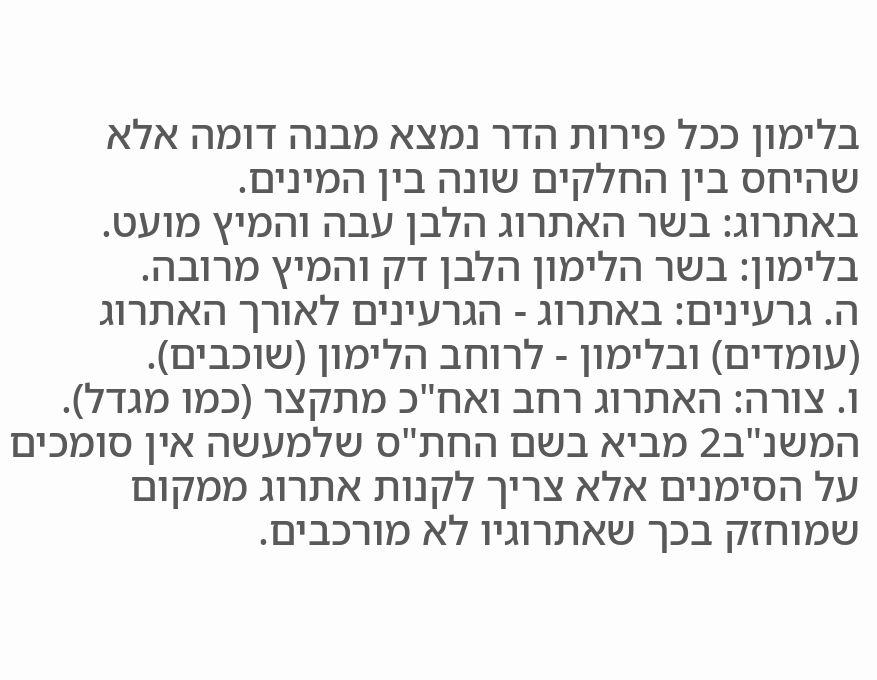בלימון ככל פירות הדר נמצא מבנה דומה אלא שהיחס בין החלקים שונה בין המינים.
באתרוג: בשר האתרוג הלבן עבה והמיץ מועט. בלימון: בשר הלימון הלבן דק והמיץ מרובה.
ה. גרעינים: באתרוג - הגרעינים לאורך האתרוג (עומדים) ובלימון - לרוחב הלימון (שוכבים).
ו. צורה: האתרוג רחב ואח"כ מתקצר (כמו מגדל).
המשנ"ב2 מביא בשם החת"ס שלמעשה אין סומכים על הסימנים אלא צריך לקנות אתרוג ממקום שמוחזק בכך שאתרוגיו לא מורכבים.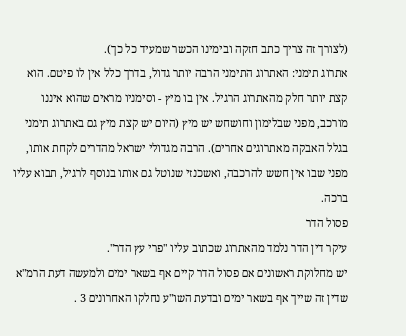(לצורך זה צריך כתב חזקה ובימינו הכשר שמעיד כל כך).
אתרוג תימני: האתרוג התימני הרבה יותר גדול, בדרך כלל אין לו פיטם. הוא קצת יותר חלק מהאתרוג הרגיל. אין בו מיץ - וסימניו מראים שהוא איננו מורכב, מפני שבלימון וחושחש יש מיץ (היום יש קצת מיץ גם באתרוג תימני בגלל האבקה מאתרוגים אחרים). הרבה מגדולי ישראל מהדרים לקחת אותו, מפני שבו אין חשש להרכבה, ואשכנזי שנוטל גם אותו בנוסף לרגיל, תבוא עליו ברכה.
פסול הדר
עיקר דין הדר נלמד מהאתרוג שכתוב עליו "פרי עץ הדר".
יש מחלוקת ראשונים אם פסול הדר קיים אף בשאר ימים ולמעשה דעת הרמ"א שדין זה שייך אף בשאר ימים ובדעת השו"ע נחלקו האחרונים 3 .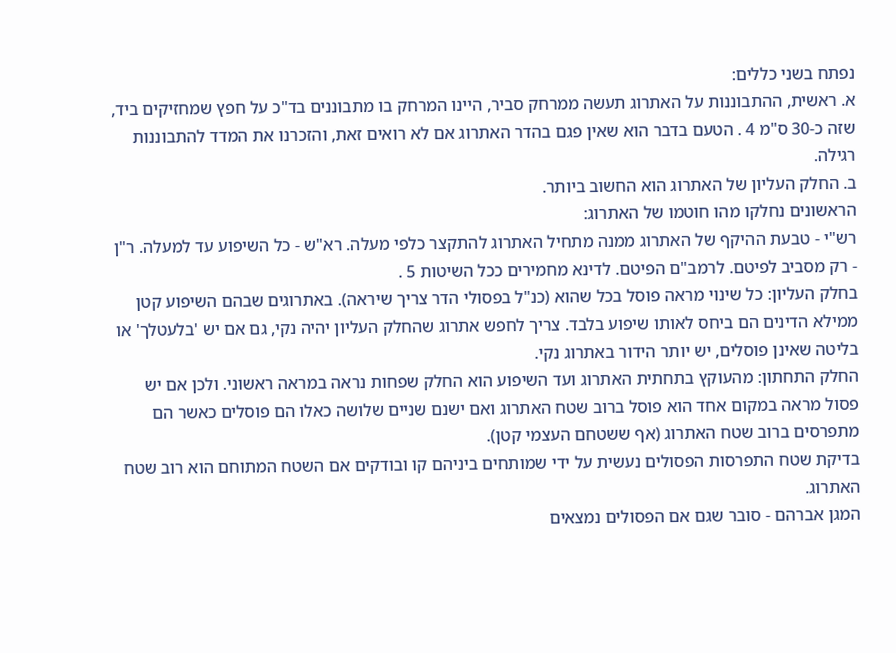נפתח בשני כללים:
א. ראשית, ההתבוננות על האתרוג תעשה ממרחק סביר, היינו המרחק בו מתבוננים בד"כ על חפץ שמחזיקים ביד, שזה כ-30 ס"מ 4 . הטעם בדבר הוא שאין פגם בהדר האתרוג אם לא רואים זאת, והזכרנו את המדד להתבוננות רגילה.
ב. החלק העליון של האתרוג הוא החשוב ביותר.
הראשונים נחלקו מהו חוטמו של האתרוג:
רש"י - טבעת ההיקף של האתרוג ממנה מתחיל האתרוג להתקצר כלפי מעלה. רא"ש - כל השיפוע עד למעלה. ר"ן - רק מסביב לפיטם. לרמב"ם הפיטם. לדינא מחמירים ככל השיטות 5 .
בחלק העליון: כל שינוי מראה פוסל בכל שהוא (כנ"ל בפסולי הדר צריך שיראה). באתרוגים שבהם השיפוע קטן ממילא הדינים הם ביחס לאותו שיפוע בלבד. צריך לחפש אתרוג שהחלק העליון יהיה נקי, גם אם יש 'בלעטלך' או בליטה שאינן פוסלים, יש יותר הידור באתרוג נקי.
החלק התחתון: מהעוקץ בתחתית האתרוג ועד השיפוע הוא החלק שפחות נראה במראה ראשוני. ולכן אם יש פסול מראה במקום אחד הוא פוסל ברוב שטח האתרוג ואם ישנם שניים שלושה כאלו הם פוסלים כאשר הם מתפרסים ברוב שטח האתרוג (אף ששטחם העצמי קטן).
בדיקת שטח התפרסות הפסולים נעשית על ידי שמותחים ביניהם קו ובודקים אם השטח המתוחם הוא רוב שטח האתרוג.
המגן אברהם - סובר שגם אם הפסולים נמצאים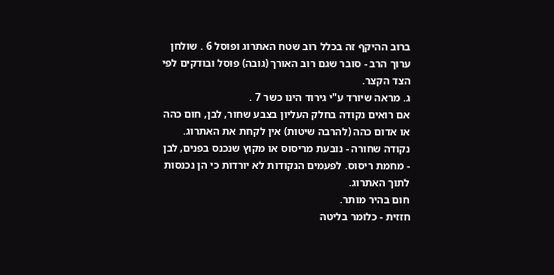ברוב ההיקף זה בכלל רוב שטח האתרוג ופוסל 6 . שולחן ערוך הרב - סובר שגם רוב האורך (גובה) פוסל ובודקים לפי הצד הקצר.
ג. מראה שיורד ע"י גירוד הינו כשר 7 .
אם רואים נקודה בחלק העליון בצבע שחור, לבן, חום כהה או אדום כהה (להרבה שיטות) אין לקחת את האתרוג. נקודה שחורה - נובעת מריסוס או מקוץ שנכנס בפנים, לבן - מחמת ריסוס. לפעמים הנקודות לא יורדות כי הן נכנסות לתוך האתרוג.
חום בהיר מותר.
חזזית - כלומר בליטה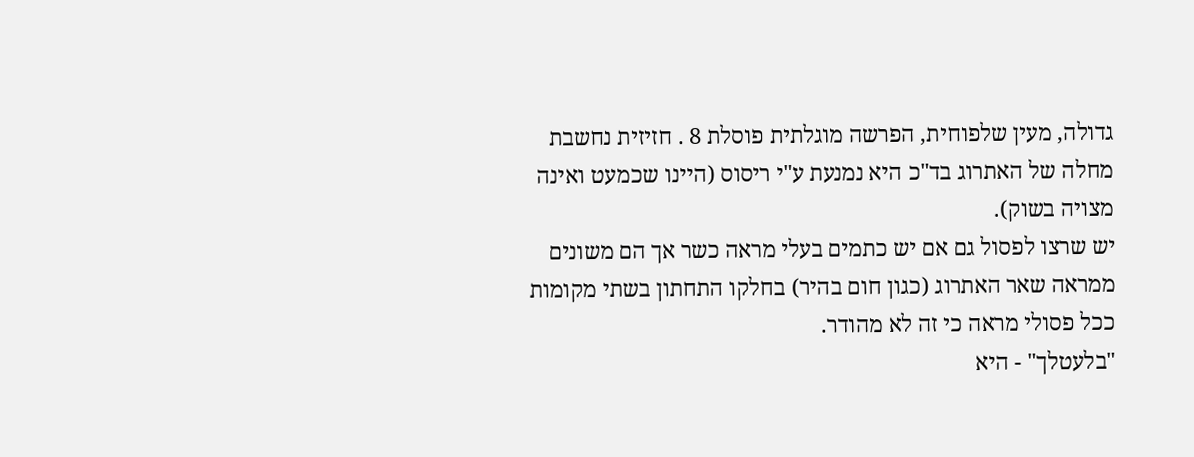גדולה, מעין שלפוחית, הפרשה מוגלתית פוסלת 8 . חזיזית נחשבת מחלה של האתרוג בד"כ היא נמנעת ע"י ריסוס (היינו שכמעט ואינה מצויה בשוק).
יש שרצו לפסול גם אם יש כתמים בעלי מראה כשר אך הם משונים ממראה שאר האתרוג (כגון חום בהיר) בחלקו התחתון בשתי מקומות ככל פסולי מראה כי זה לא מהודר.
"בלעטלך" - היא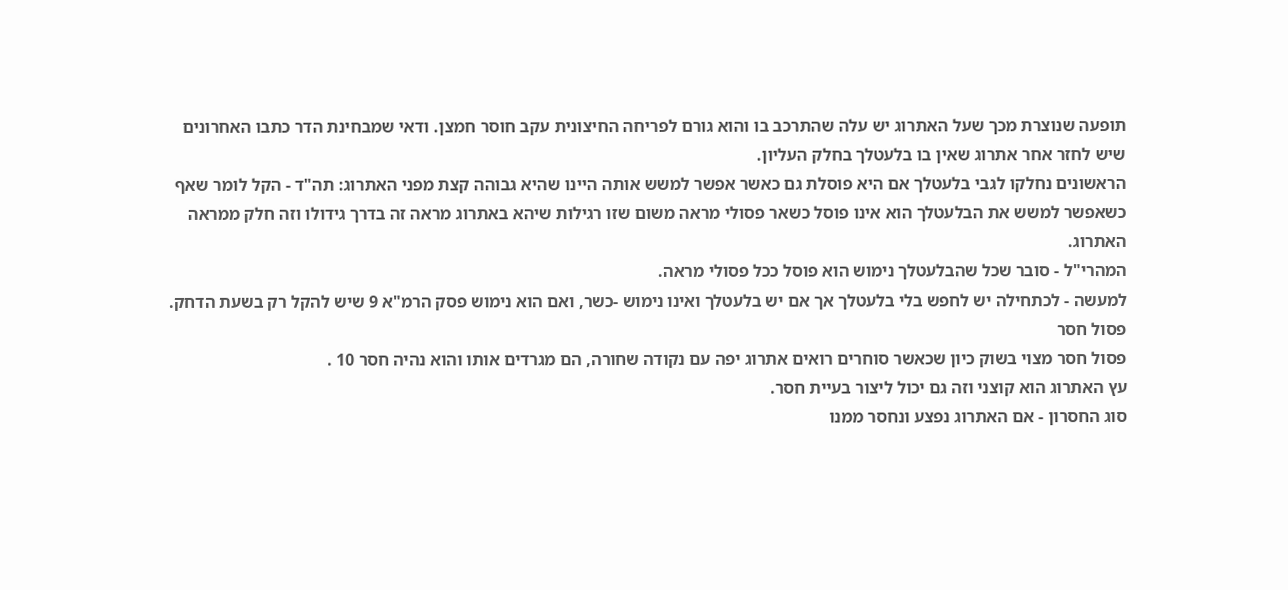תופעה שנוצרת מכך שעל האתרוג יש עלה שהתרכב בו והוא גורם לפריחה החיצונית עקב חוסר חמצן. ודאי שמבחינת הדר כתבו האחרונים שיש לחזר אחר אתרוג שאין בו בלעטלך בחלק העליון.
הראשונים נחלקו לגבי בלעטלך אם היא פוסלת גם כאשר אפשר למשש אותה היינו שהיא גבוהה קצת מפני האתרוג: תה"ד - הקל לומר שאף כשאפשר למשש את הבלעטלך הוא אינו פוסל כשאר פסולי מראה משום שזו רגילות שיהא באתרוג מראה זה בדרך גידולו וזה חלק ממראה האתרוג.
המהרי"ל - סובר שכל שהבלעטלך נימוש הוא פוסל ככל פסולי מראה.
למעשה - לכתחילה יש לחפש בלי בלעטלך אך אם יש בלעטלך ואינו נימוש -כשר, ואם הוא נימוש פסק הרמ"א 9 שיש להקל רק בשעת הדחק.
פסול חסר
פסול חסר מצוי בשוק כיון שכאשר סוחרים רואים אתרוג יפה עם נקודה שחורה, הם מגרדים אותו והוא נהיה חסר 10 .
עץ האתרוג הוא קוצני וזה גם יכול ליצור בעיית חסר.
סוג החסרון - אם האתרוג נפצע ונחסר ממנו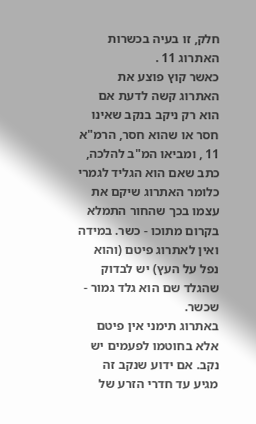חלק, זו בעיה בכשרות האתרוג 11 .
כאשר קוץ פוצע את האתרוג קשה לדעת אם הוא רק ניקב בנקב שאינו חסר או שהוא חסר, הרמ"א 11 , ומביאו המ"ב להלכה, כתב שאם הוא הגליד לגמרי כלומר האתרוג שיקם את עצמו בכך שהחור התמלא בקרום מתוכו - כשר. במידה ואין לאתרוג פיטם (והוא נפל על העץ) יש לבדוק שהגלד שם הוא גלד גמור - שכשר.
באתרוג תימני אין פיטם אלא בחוטמו לפעמים יש נקב. אם ידוע שנקב זה מגיע עד חדרי הזרע של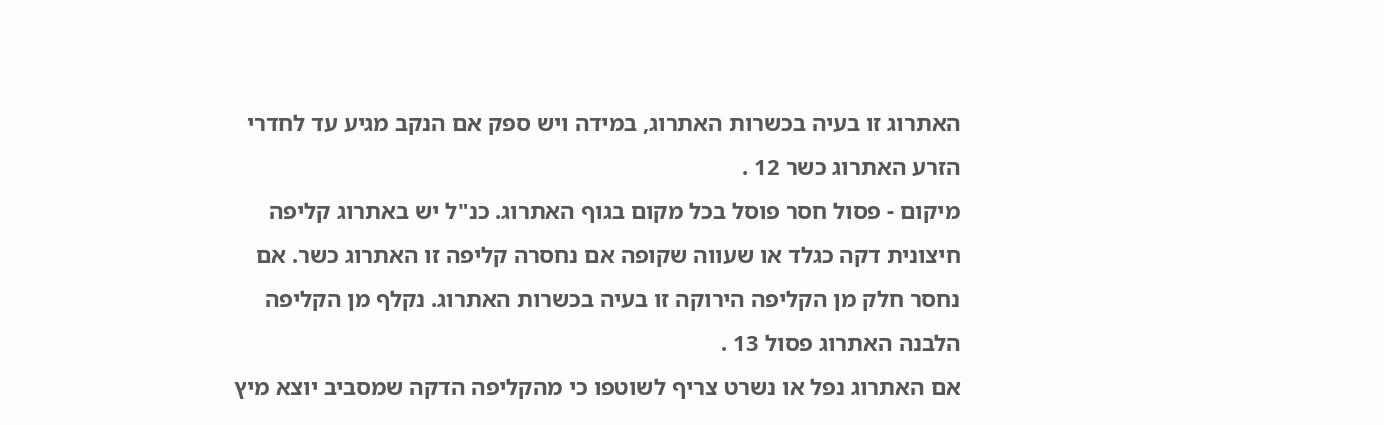האתרוג זו בעיה בכשרות האתרוג, במידה ויש ספק אם הנקב מגיע עד לחדרי הזרע האתרוג כשר 12 .
מיקום - פסול חסר פוסל בכל מקום בגוף האתרוג. כנ"ל יש באתרוג קליפה חיצונית דקה כגלד או שעווה שקופה אם נחסרה קליפה זו האתרוג כשר. אם נחסר חלק מן הקליפה הירוקה זו בעיה בכשרות האתרוג. נקלף מן הקליפה הלבנה האתרוג פסול 13 .
אם האתרוג נפל או נשרט צריף לשוטפו כי מהקליפה הדקה שמסביב יוצא מיץ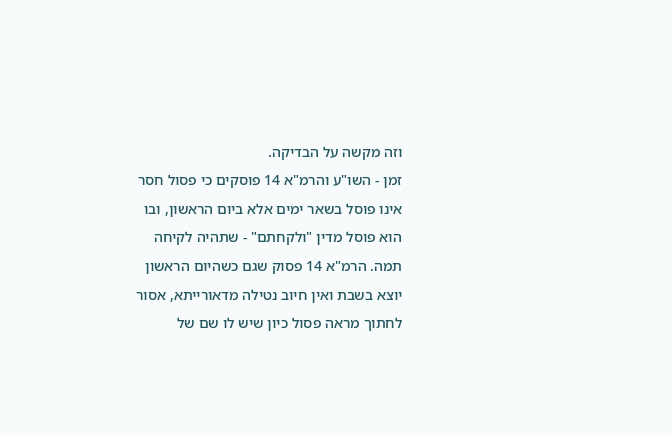וזה מקשה על הבדיקה.
זמן - השו"ע והרמ"א 14 פוסקים כי פסול חסר אינו פוסל בשאר ימים אלא ביום הראשון, ובו הוא פוסל מדין "ולקחתם" - שתהיה לקיחה תמה. הרמ"א 14 פסוק שגם כשהיום הראשון יוצא בשבת ואין חיוב נטילה מדאורייתא, אסור לחתוך מראה פסול כיון שיש לו שם של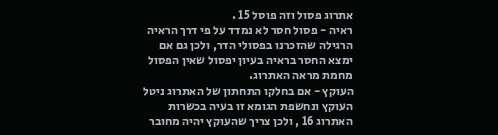אתרוג פסול וזה פוסל 15 .
ראיה - פסול חסר לא נמדד על פי דרך הראיה הרגילה שהזכרנו בפסולי הדר, ולכן גם אם ימצא החסר בראיה בעיון יפסול שאין הפסול מחמת מראה האתרוג.
העוקץ - אם בחלקו התחתון של האתרוג ניטל העוקץ ונחשפת הגומא זו בעיה בכשרות האתרוג 16 , ולכן צריך שהעוקץ יהיה מחובר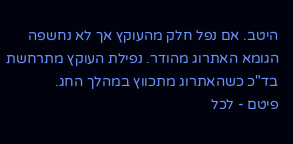היטב. אם נפל חלק מהעוקץ אך לא נחשפה הגומא האתרוג מהודר. נפילת העוקץ מתרחשת בד"כ כשהאתרוג מתכווץ במהלך החג.
פיטם - לכל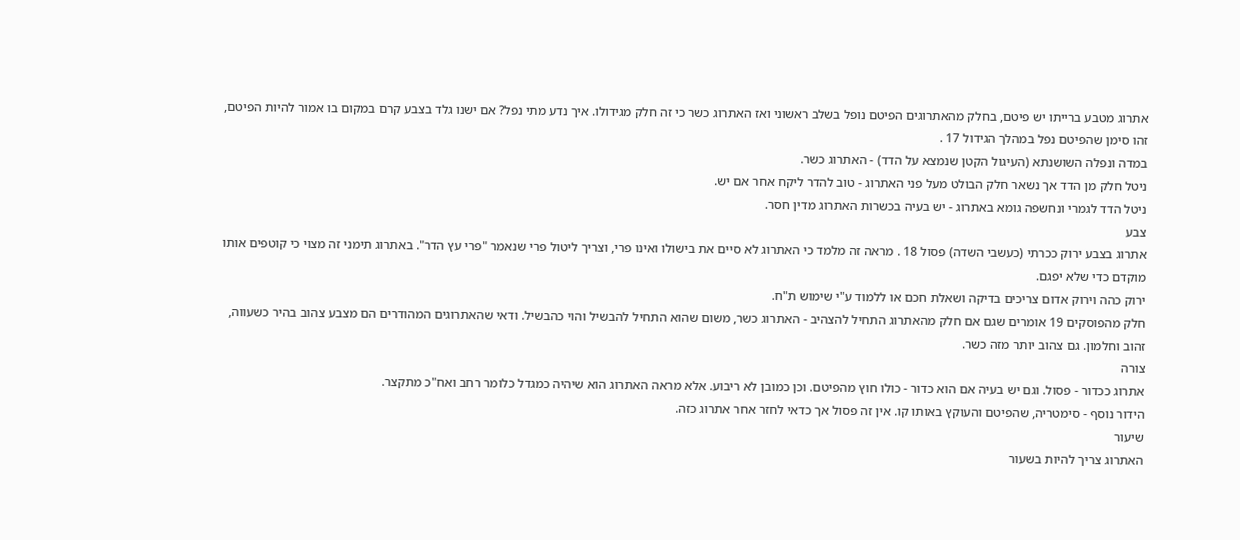אתרוג מטבע ברייתו יש פיטם, בחלק מהאתרוגים הפיטם נופל בשלב ראשוני ואז האתרוג כשר כי זה חלק מגידולו. איך נדע מתי נפל? אם ישנו גלד בצבע קרם במקום בו אמור להיות הפיטם, זהו סימן שהפיטם נפל במהלך הגידול 17 .
במדה ונפלה השושנתא (העיגול הקטן שנמצא על הדד) - האתרוג כשר.
ניטל חלק מן הדד אך נשאר חלק הבולט מעל פני האתרוג - טוב להדר ליקח אחר אם יש.
ניטל הדד לגמרי ונחשפה גומא באתרוג - יש בעיה בכשרות האתרוג מדין חסר.
צבע
אתרוג בצבע ירוק ככרתי (כעשבי השדה) פסול 18 . מראה זה מלמד כי האתרוג לא סיים את בישולו ואינו פרי, וצריך ליטול פרי שנאמר "פרי עץ הדר". באתרוג תימני זה מצוי כי קוטפים אותו מוקדם כדי שלא יפגם.
ירוק כהה וירוק אדום צריכים בדיקה ושאלת חכם או ללמוד ע"י שימוש ת"ח.
חלק מהפוסקים 19 אומרים שגם אם חלק מהאתרוג התחיל להצהיב - האתרוג כשר, משום שהוא התחיל להבשיל והוי כהבשיל. ודאי שהאתרוגים המהודרים הם מצבע צהוב בהיר כשעווה, זהוב וחלמון. גם צהוב יותר מזה כשר.
צורה
אתרוג ככדור - פסול. וגם יש בעיה אם הוא כדור - כולו חוץ מהפיטם. וכן כמובן לא ריבוע. אלא מראה האתרוג הוא שיהיה כמגדל כלומר רחב ואח"כ מתקצר.
הידור נוסף - סימטריה, שהפיטם והעוקץ באותו קו. אין זה פסול אך כדאי לחזר אחר אתרוג כזה.
שיעור
האתרוג צריך להיות בשעור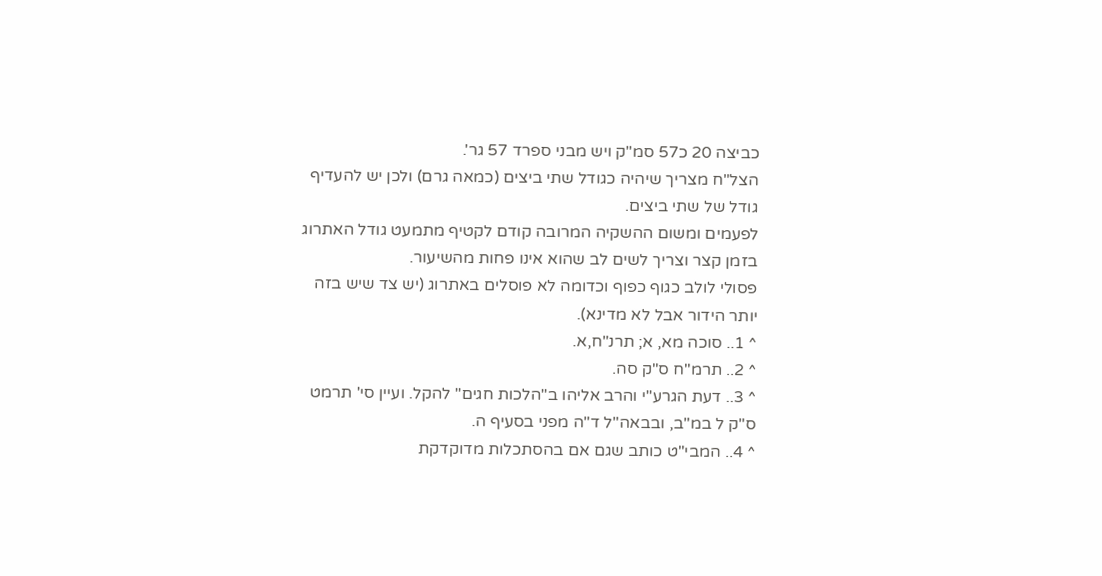כביצה 20 כ57 סמ"ק ויש מבני ספרד 57 גר'.
הצל"ח מצריך שיהיה כגודל שתי ביצים (כמאה גרם) ולכן יש להעדיף גודל של שתי ביצים.
לפעמים ומשום ההשקיה המרובה קודם לקטיף מתמעט גודל האתרוג בזמן קצר וצריך לשים לב שהוא אינו פחות מהשיעור.
פסולי לולב כגוף כפוף וכדומה לא פוסלים באתרוג (יש צד שיש בזה יותר הידור אבל לא מדינא).
^ 1.. סוכה מא, א; תרנ"ח,א.
^ 2.. תרמ"ח ס"ק סה.
^ 3.. דעת הגרע"י והרב אליהו ב"הלכות חגים" להקל. ועיין סי' תרמט ס"ק ל במ"ב, ובבאה"ל ד"ה מפני בסעיף ה.
^ 4.. המבי"ט כותב שגם אם בהסתכלות מדוקדקת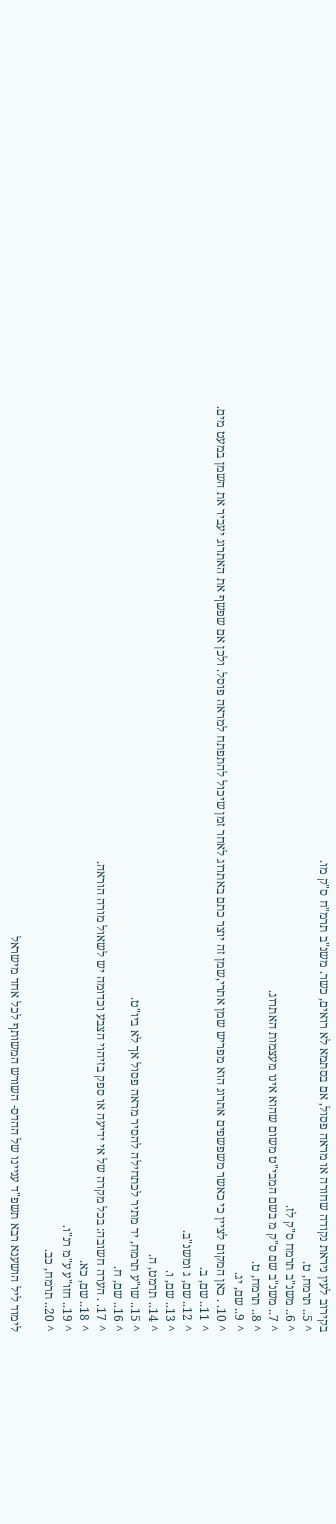בקירוב לעין ניראת נקודה שחורה או מראה פסול, אם בסתמא לא רואים, כשר. משנ"ב תרמ"ח ס"ק מו.
^ 5.. תרמח, ט.
^ 6.. משנ"ב תרמח ס"ק לז.
^ 7.. משנ"ב שם ס"ק מ בשם המבי"ט משום שהוא אינו מעצמות האתרוג.
^ 8.. תרמח, ט.
^ 9.. שם, יג.
^ 10. . כאן המקום לציין כי כאשר משפשפים אתרוג הוא מפריש שמן אתרי,שמן זה יוצר כתם באתרוג לאחר זמן שיכול להתפתח למראה פוסל. ולכן אם שפשף את האתרוג יעביר את השמן במעט מים.
^ 11.. שם, ב.
^ 12.. שם, ג ומשנ"ב.
^ 13.. שם, ו.
^ 14.. תרמט, ה.
^ 15.. שו"ע תרמח, יד מתיר לכתחילה להסיר מראה פסול אך לא ביו"ט.
^ 16.. שם, ח.
^ 17. . הערה חשובה: בכל מקרה של אי ידיעה או ספק בזיהוי הצבע וכדומה יש לשאול מורה הוראה.
^ 18.. שם, כא.
^ 19.. חזו"ע ע"מ רנ"ו.
^ 20.. תרמח, כב.

לימוד ליל הושענא רבא תשפ"ד עניינו של ההדס- השורש המשותף לכל אחד מישראל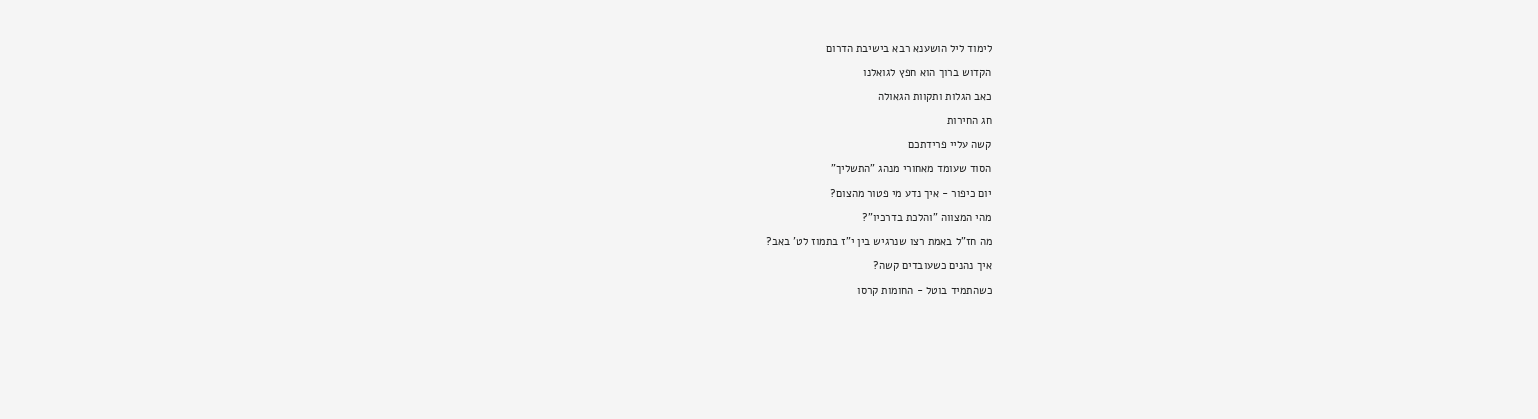לימוד ליל הושענא רבא בישיבת הדרום

הקדוש ברוך הוא חפץ לגואלנו

כאב הגלות ותקוות הגאולה

חג החירות

קשה עליי פרידתכם

הסוד שעומד מאחורי מנהג "התשליך"

יום כיפור - איך נדע מי פטור מהצום?

מהי המצווה "והלכת בדרכיו"?

מה חז"ל באמת רצו שנרגיש בין י"ז בתמוז לט' באב?

איך נהנים כשעובדים קשה?

כשהתמיד בוטל - החומות קרסו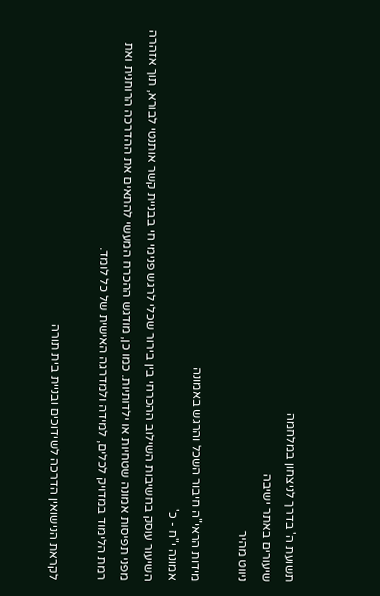תשועת ה' בדרך לניצחון במלחמה
שיעורים באתר ישיבה
ניווט מהיר

מידות הראי"ה חיבור השכל והרגש באמונה
אמונה י"ח - כ'
השיעור עוסק בחשיבות השילוב ההכרחי בין בירור שכלי לרגש פנימי חי בבניית קשר אותנטי לבורא, תוך אזהרה מפני תפיסות אמונה שטחיות או ילדותיות. כמו כן, מודגש ההכרח המעשי להתאים את ההדרכה הרוחנית ואת רמת הלימוד במדויק לכלים, למידה ולמדרגה האישית של כל לומד.

לקראת הנישואין הדרכה לשידוכים ובניית בית תורה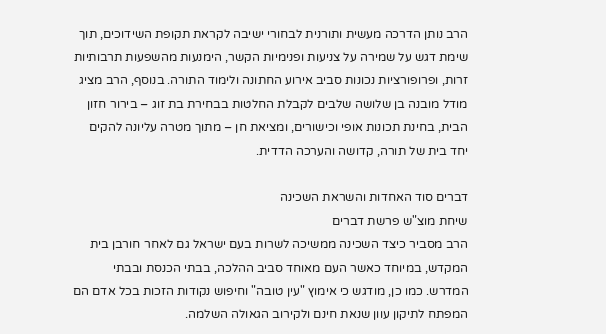הרב נותן הדרכה מעשית ותורנית לבחורי ישיבה לקראת תקופת השידוכים, תוך שימת דגש על שמירה על צניעות ופנימיות הקשר, הימנעות מהשפעות תרבותיות זרות, ופרופורציות נכונות סביב אירוע החתונה ולימוד התורה. בנוסף, הרב מציג מודל מובנה בן שלושה שלבים לקבלת החלטות בבחירת בת זוג – בירור חזון הבית, בחינת תכונות אופי וכישורים, ומציאת חן – מתוך מטרה עליונה להקים יחד בית של תורה, קדושה והערכה הדדית.

דברים סוד האחדות והשראת השכינה
שיחת מוצ"ש פרשת דברים
הרב מסביר כיצד השכינה ממשיכה לשרות בעם ישראל גם לאחר חורבן בית המקדש, במיוחד כאשר העם מאוחד סביב ההלכה, בבתי הכנסת ובבתי המדרש. כמו כן, מודגש כי אימוץ "עין טובה" וחיפוש נקודות הזכות בכל אדם הם המפתח לתיקון עוון שנאת חינם ולקירוב הגאולה השלמה.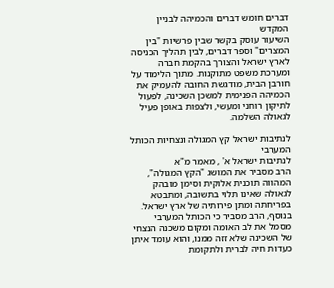דברים חומש דברים והכמיהה לבניין המקדש
השיעור עוסק בקשר שבין פרשיות "בין המצרים" וספר דברים, לבין תהליך הכניסה לארץ ישראל והצורך בהקמת חברה ומערכת משפט מתוקנות. מתוך הלימוד על חורבן הבית, מודגשת החובה להעמיק את הכמיהה הפנימית למשכן השכינה, לפעול לתיקון רוחני ומעשי, ולצפות באופן פעיל לגאולה השלמה.

לנתיבות ישראל קץ המגולה ונצחיות הכותל המערבי
לנתיבות ישראל א' , מאמר מ"א
הרב מסביר את המושג "הקץ המגולה", המהווה תוכנית אלוקית וסימן מובהק לגאולה שאינו תלוי בתשובה, ומתבטא בפריחתה ומתן פירותיה של ארץ ישראל. בנוסף, הרב מסביר כי הכותל המערבי מסמל את לב האומה ומקום משכנה הנצחי של השכינה שלא זזה ממנו, והוא עומד איתן כעדות חיה לברית ולתקומת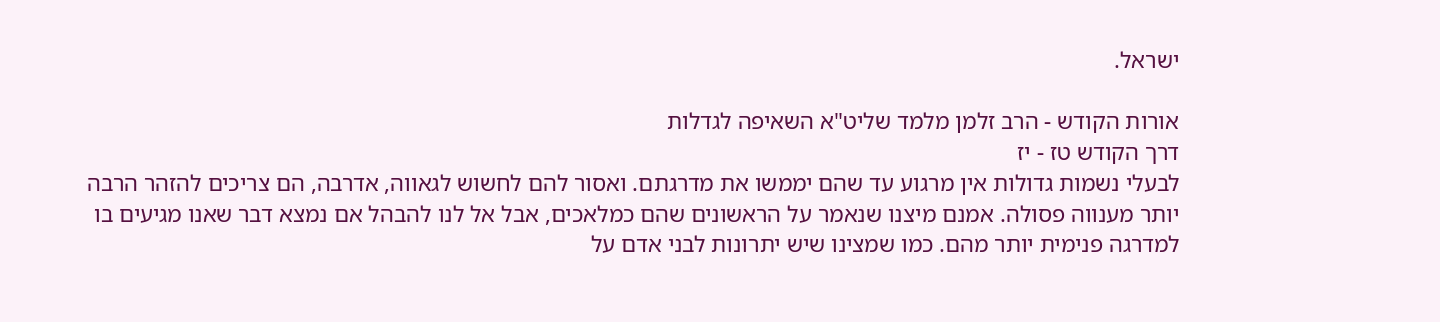ישראל.

אורות הקודש - הרב זלמן מלמד שליט"א השאיפה לגדלות
דרך הקודש טז - יז
לבעלי נשמות גדולות אין מרגוע עד שהם יממשו את מדרגתם. ואסור להם לחשוש לגאווה, אדרבה, הם צריכים להזהר הרבה יותר מענווה פסולה. אמנם מיצנו שנאמר על הראשונים שהם כמלאכים, אבל אל לנו להבהל אם נמצא דבר שאנו מגיעים בו למדרגה פנימית יותר מהם. כמו שמצינו שיש יתרונות לבני אדם על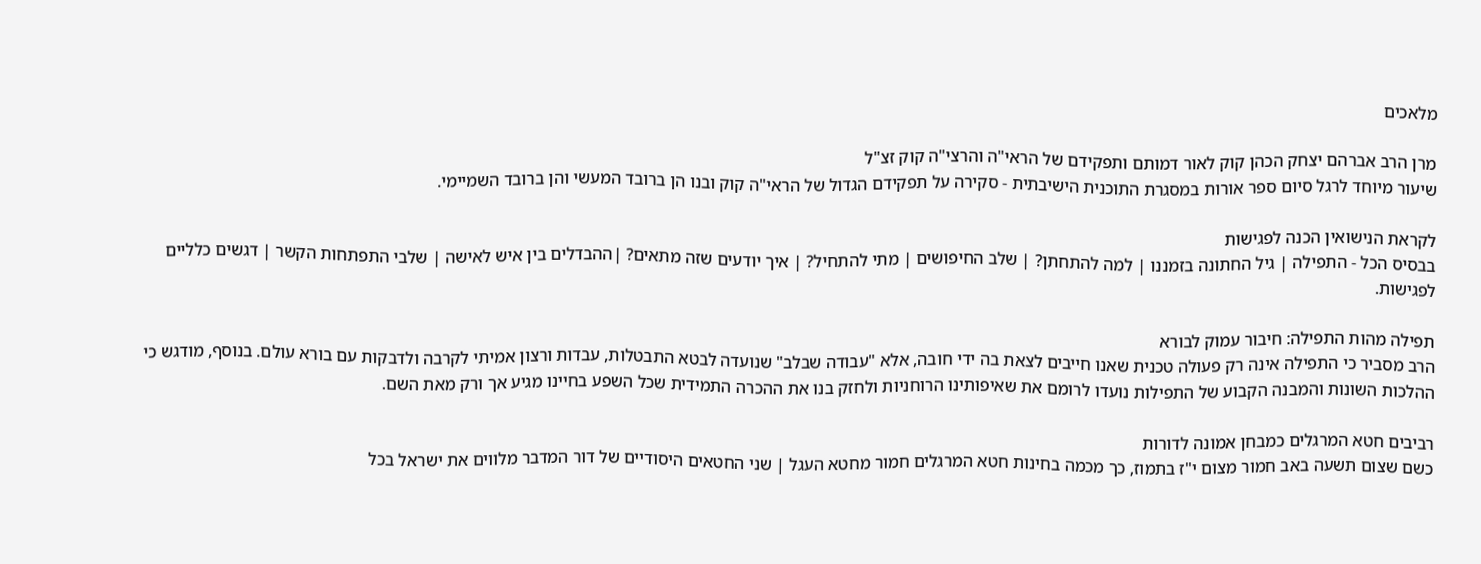מלאכים

מרן הרב אברהם יצחק הכהן קוק לאור דמותם ותפקידם של הראי"ה והרצי"ה קוק זצ"ל
שיעור מיוחד לרגל סיום ספר אורות במסגרת התוכנית הישיבתית - סקירה על תפקידם הגדול של הראי"ה קוק ובנו הן ברובד המעשי והן ברובד השמיימי.

לקראת הנישואין הכנה לפגישות
בבסיס הכל - התפילה | גיל החתונה בזמננו | למה להתחתן? | שלב החיפושים | מתי להתחיל? | איך יודעים שזה מתאים? |ההבדלים בין איש לאישה | שלבי התפתחות הקשר | דגשים כלליים לפגישות.

תפילה מהות התפילה: חיבור עמוק לבורא
הרב מסביר כי התפילה אינה רק פעולה טכנית שאנו חייבים לצאת בה ידי חובה, אלא "עבודה שבלב" שנועדה לבטא התבטלות, עבדות ורצון אמיתי לקרבה ולדבקות עם בורא עולם. בנוסף, מודגש כי ההלכות השונות והמבנה הקבוע של התפילות נועדו לרומם את שאיפותינו הרוחניות ולחזק בנו את ההכרה התמידית שכל השפע בחיינו מגיע אך ורק מאת השם.

רביבים חטא המרגלים כמבחן אמונה לדורות
כשם שצום תשעה באב חמור מצום י"ז בתמוז, כך מכמה בחינות חטא המרגלים חמור מחטא העגל | שני החטאים היסודיים של דור המדבר מלווים את ישראל בכל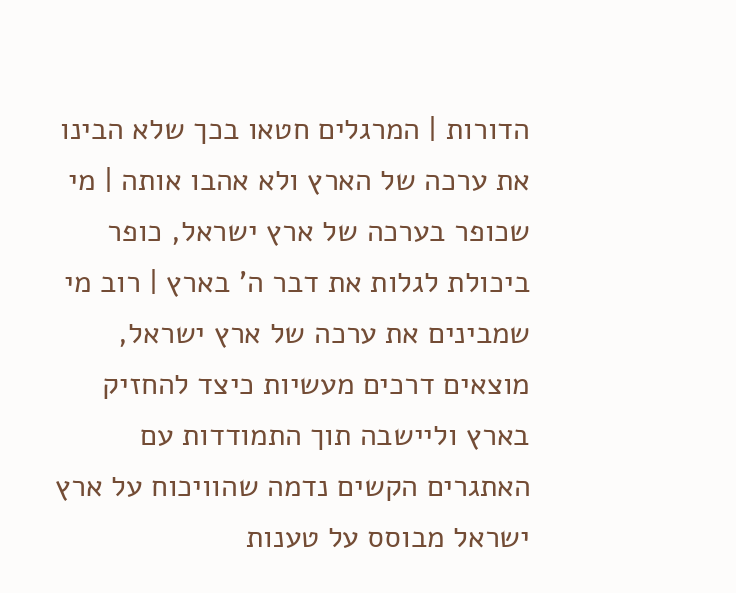הדורות | המרגלים חטאו בכך שלא הבינו את ערכה של הארץ ולא אהבו אותה | מי שכופר בערכה של ארץ ישראל, כופר ביכולת לגלות את דבר ה' בארץ | רוב מי שמבינים את ערכה של ארץ ישראל, מוצאים דרכים מעשיות כיצד להחזיק בארץ וליישבה תוך התמודדות עם האתגרים הקשים נדמה שהוויכוח על ארץ ישראל מבוסס על טענות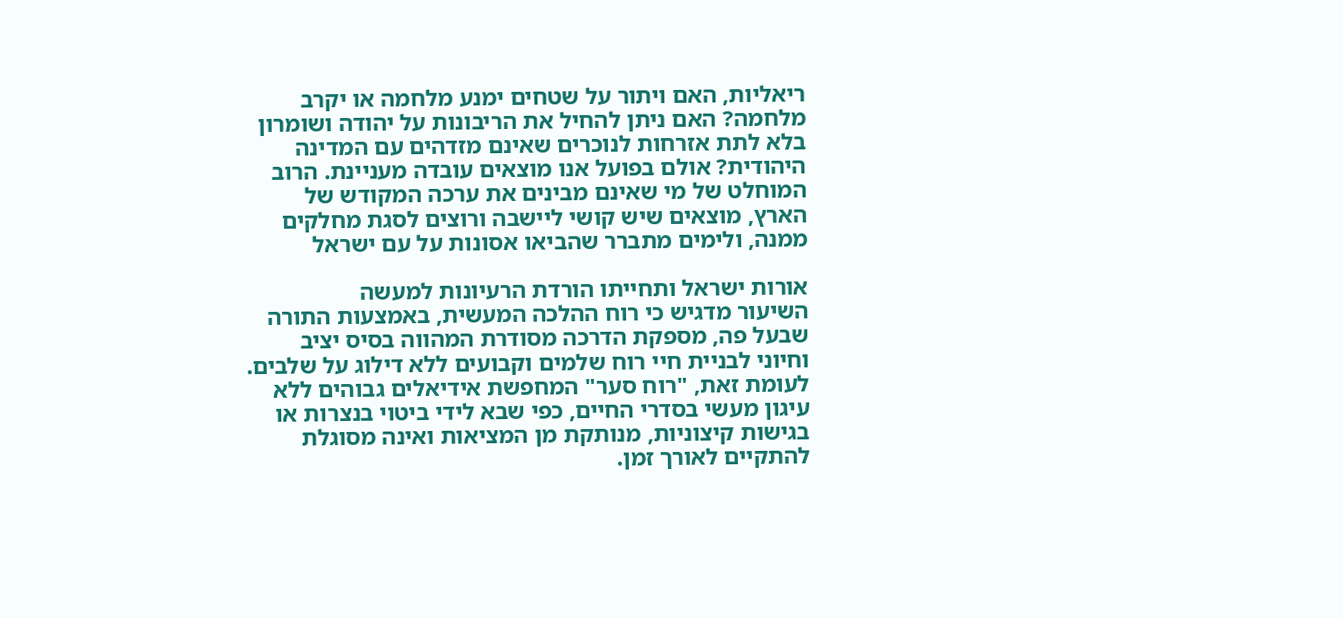ריאליות, האם ויתור על שטחים ימנע מלחמה או יקרב מלחמה? האם ניתן להחיל את הריבונות על יהודה ושומרון בלא לתת אזרחות לנוכרים שאינם מזדהים עם המדינה היהודית? אולם בפועל אנו מוצאים עובדה מעניינת. הרוב המוחלט של מי שאינם מבינים את ערכה המקודש של הארץ, מוצאים שיש קושי ליישבה ורוצים לסגת מחלקים ממנה, ולימים מתברר שהביאו אסונות על עם ישראל

אורות ישראל ותחייתו הורדת הרעיונות למעשה
השיעור מדגיש כי רוח ההלכה המעשית, באמצעות התורה שבעל פה, מספקת הדרכה מסודרת המהווה בסיס יציב וחיוני לבניית חיי רוח שלמים וקבועים ללא דילוג על שלבים. לעומת זאת, "רוח סער" המחפשת אידיאלים גבוהים ללא עיגון מעשי בסדרי החיים, כפי שבא לידי ביטוי בנצרות או בגישות קיצוניות, מנותקת מן המציאות ואינה מסוגלת להתקיים לאורך זמן.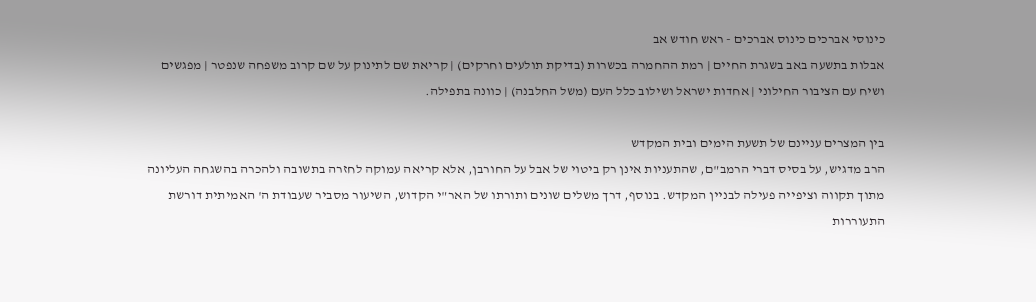כינוסי אברכים כינוס אברכים - ראש חודש אב
אבלות בתשעה באב בשגרת החיים | רמת ההחמרה בכשרות (בדיקת תולעים וחרקים) | קריאת שם לתינוק על שם קרוב משפחה שנפטר | מפגשים ושיח עם הציבור החילוני | אחדות ישראל ושילוב כלל העם (משל החלבנה) | כוונה בתפילה.

בין המצרים עניינם של תשעת הימים ובית המקדש
הרב מדגיש, על בסיס דברי הרמב"ם, שהתעניות אינן רק ביטוי של אבל על החורבן, אלא קריאה עמוקה לחזרה בתשובה ולהכרה בהשגחה העליונה מתוך תקווה וציפייה פעילה לבניין המקדש. בנוסף, דרך משלים שונים ותורתו של האר"י הקדוש, השיעור מסביר שעבודת ה' האמיתית דורשת התעוררות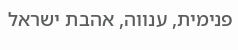פנימית, ענווה, אהבת ישראל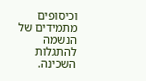וכיסופים מתמידים של הנשמה להתגלות השכינה.